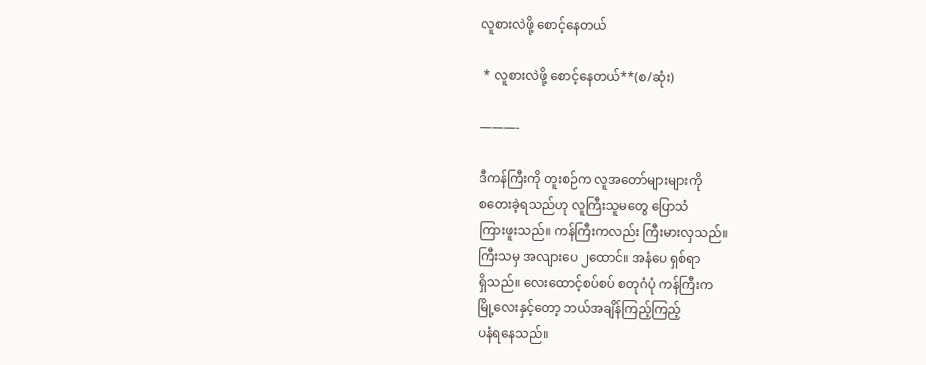လူစားလဲဖို့ စောင့်နေတယ်

 * လူစားလဲဖို့ စောင့်နေတယ်**(စ/ဆုံး)

———-

ဒီကန်ကြီးကို တူးစဉ်က လူအတော်များများကို
စတေးခဲ့ရသည်ဟု လူကြီးသူမတွေ ပြောသံ
ကြားဖူးသည်။ ကန်ကြီးကလည်း ကြီးမားလှသည်။
ကြီးသမှ အလျားပေ ၂ထောင်။ အနံပေ ရှစ်ရာ
ရှိသည်။ လေးထောင့်စပ်စပ် စတုဂံပုံ ကန်ကြီးက
မြို့လေးနှင့်တော့ ဘယ်အချိန်ကြည့်ကြည့်
ပနံရနေသည်။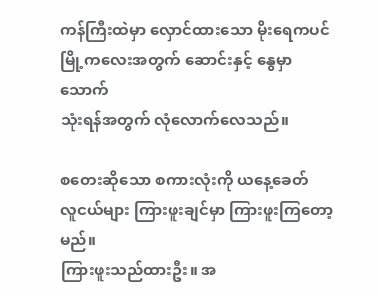ကန်ကြီးထဲမှာ လှောင်ထားသော မိုးရေကပင်
မြို့ကလေးအတွက် ဆောင်းနှင့် နွေမှာ သောက်
သုံးရန်အတွက် လုံလောက်လေသည်။

စတေးဆိုသော စကားလုံးကို ယနေ့ခေတ်
လူငယ်များ ကြားဖူးချင်မှာ ကြားဖူးကြတော့မည်။
ကြားဖူးသည်ထားဦး။ အ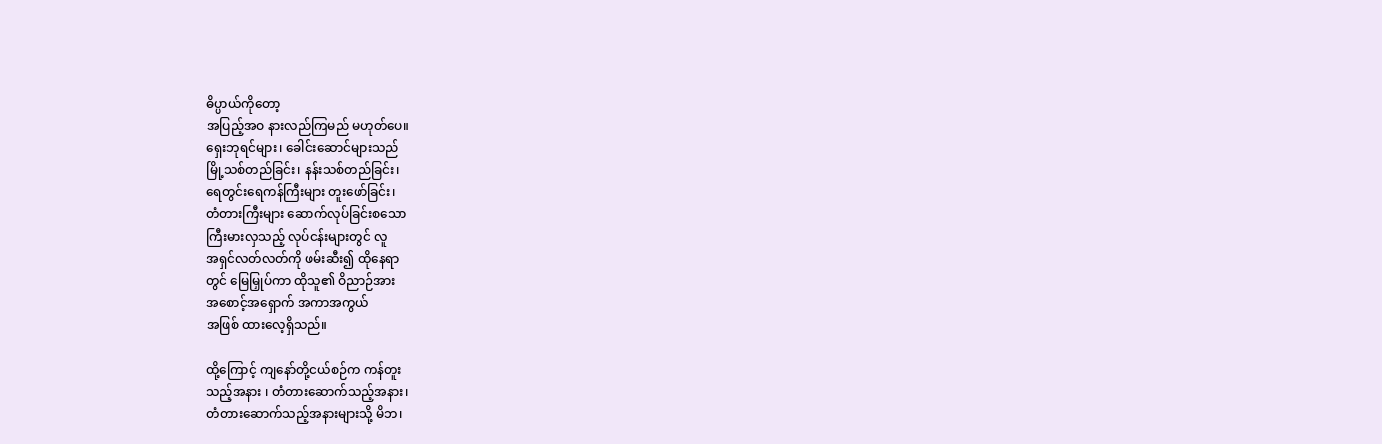ဓိပ္ပာယ်ကိုတော့
အပြည့်အဝ နားလည်ကြမည် မဟုတ်ပေ။
ရှေးဘုရင်များ၊ ခေါင်းဆောင်များသည်
မြို့သစ်တည်ခြင်း၊ နန်းသစ်တည်ခြင်း၊
ရေတွင်းရေကန်ကြီးများ တူးဖော်ခြင်း၊
တံတားကြီးများ ဆောက်လုပ်ခြင်းစသော
ကြီးမားလှသည့် လုပ်ငန်းများတွင် လူ
အရှင်လတ်လတ်ကို ဖမ်းဆီး၍ ထိုနေရာ
တွင် မြေမြှုပ်ကာ ထိုသူ၏ ဝိညာဉ်အား
အစောင့်အရှောက် အကာအကွယ်
အဖြစ် ထားလေ့ရှိသည်။

ထို့ကြောင့် ကျနော်တို့ငယ်စဉ်က ကန်တူး
သည့်အနား ၊ တံတားဆောက်သည့်အနား၊
တံတားဆောက်သည့်အနားများသို့ မိဘ၊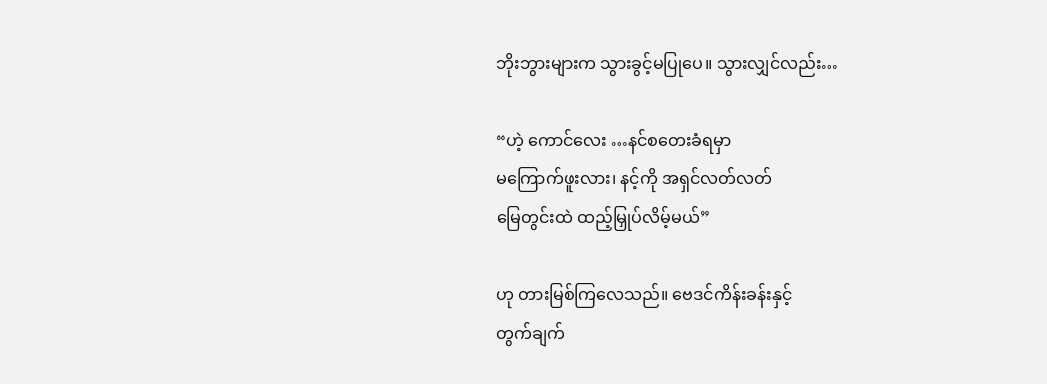ဘိုးဘွားများက သွားခွင့်မပြုပေ။ သွားလျှင်လည်း…

“ဟဲ့ ကောင်လေး …နင်စတေးခံရမှာ
မကြောက်ဖူးလား၊ နင့်ကို အရှင်လတ်လတ်
မြေတွင်းထဲ ထည့်မြှုပ်လိမ့်မယ်”

ဟု တားမြစ်ကြလေသည်။ ဗေဒင်ကိန်းခန်းနှင့်
တွက်ချက်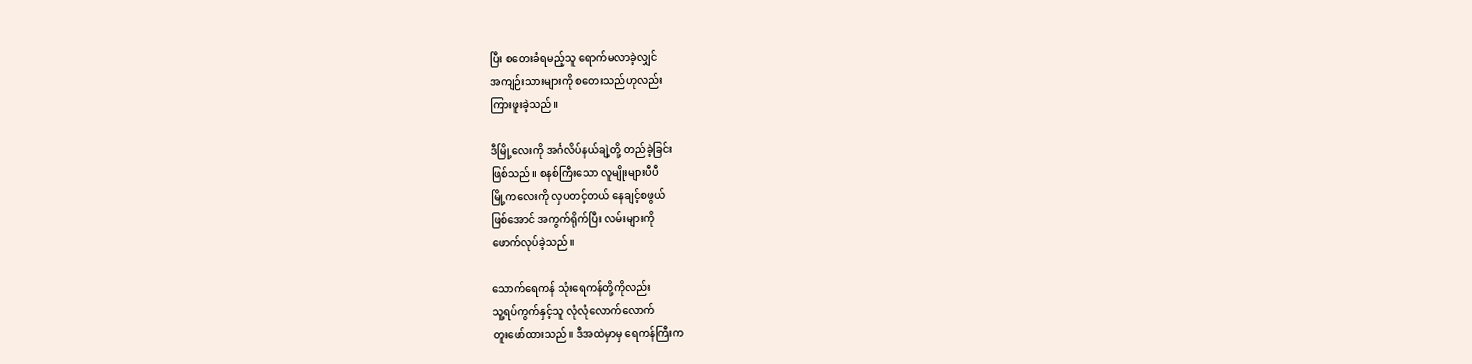ပြီး စတေးခံရမည့်သူ ရောက်မလာခဲ့လျှင်
အကျဉ်းသားများကို စတေးသည်ဟုလည်း
ကြားဖူးခဲ့သည်။

ဒီမြို့လေးကို အင်္ဂလိပ်နယ်ချဲ့တို့ တည်ခဲ့ခြင်း
ဖြစ်သည်။ စနစ်ကြီးသော လူမျိုးများပီပီ
မြို့ကလေးကို လှပတင့်တယ် နေချင့်စဖွယ်
ဖြစ်အောင် အကွက်ရိုက်ပြီး လမ်းများကို
ဖောက်လုပ်ခဲ့သည်။

သောက်ရေကန် သုံးရေကန်တို့ကိုလည်း
သူ့ရပ်ကွက်နှင့်သူ လုံလုံလောက်လောက်
တူးဖော်ထားသည်။ ဒီအထဲမှာမှ ရေကန်ကြီးက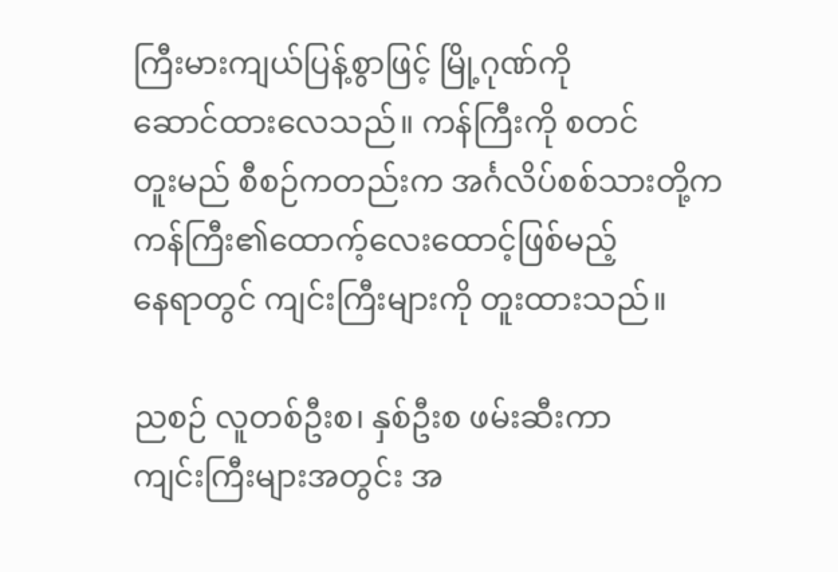ကြီးမားကျယ်ပြန့်စွာဖြင့် မြို့ဂုဏ်ကို
ဆောင်ထားလေသည်။ ကန်ကြီးကို စတင်
တူးမည် စီစဉ်ကတည်းက အင်္ဂလိပ်စစ်သားတို့က
ကန်ကြီး၏ထောက့်လေးထောင့်ဖြစ်မည့်
နေရာတွင် ကျင်းကြီးများကို တူးထားသည်။

ညစဉ် လူတစ်ဦးစ၊ နှစ်ဦးစ ဖမ်းဆီးကာ
ကျင်းကြီးများအတွင်း အ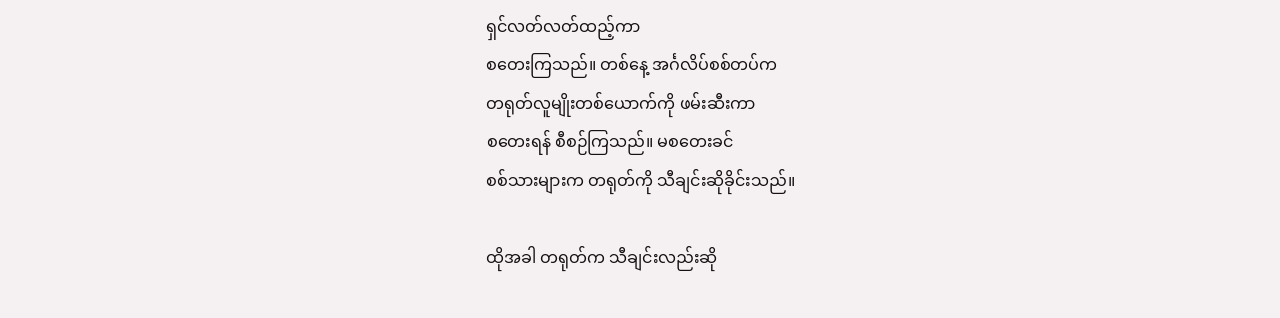ရှင်လတ်လတ်ထည့်ကာ
စတေးကြသည်။ တစ်နေ့ အင်္ဂလိပ်စစ်တပ်က
တရုတ်လူမျိုးတစ်ယောက်ကို ဖမ်းဆီးကာ
စတေးရန် စီစဉ်ကြသည်။ မစတေးခင်
စစ်သားများက တရုတ်ကို သီချင်းဆိုခိုင်းသည်။

ထိုအခါ တရုတ်က သီချင်းလည်းဆို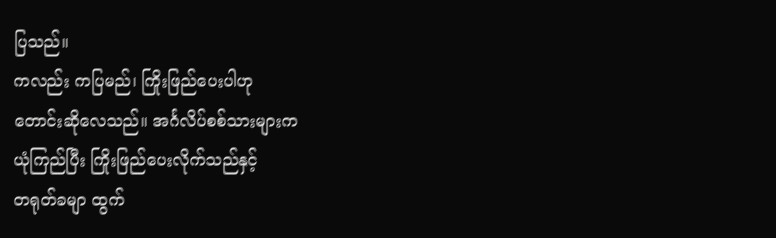ပြသည်။
ကလည်း ကပြမည်၊ ကြိုးဖြည်ပေးပါဟု
တောင်းဆိုလေသည်။ အင်္ဂလိပ်စစ်သားများက
ယုံကြည်ပြီး ကြိုးဖြည်ပေးလိုက်သည်နှင့်
တရုတ်ခမျာ ထွက်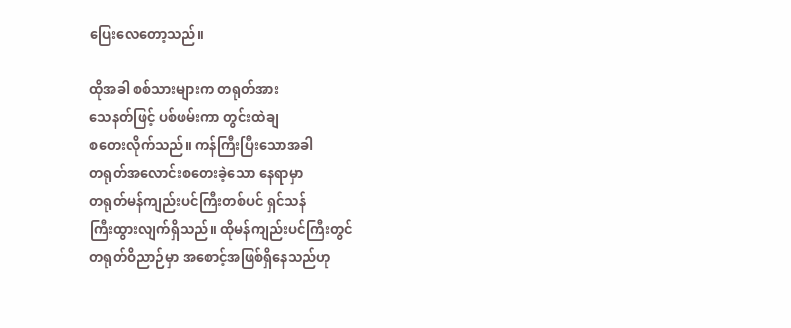ပြေးလေတော့သည်။

ထိုအခါ စစ်သားများက တရုတ်အား
သေနတ်ဖြင့် ပစ်ဖမ်းကာ တွင်းထဲချ
စတေးလိုက်သည်။ ကန်ကြီးပြီးသောအခါ
တရုတ်အလောင်းစတေးခဲ့သော နေရာမှာ
တရုတ်မန်ကျည်းပင်ကြီးတစ်ပင် ရှင်သန်
ကြီးထွားလျက်ရှိသည်။ ထိုမန်ကျည်းပင်ကြီးတွင်
တရုတ်ဝိညာဉ်မှာ အစောင့်အဖြစ်ရှိနေသည်ဟု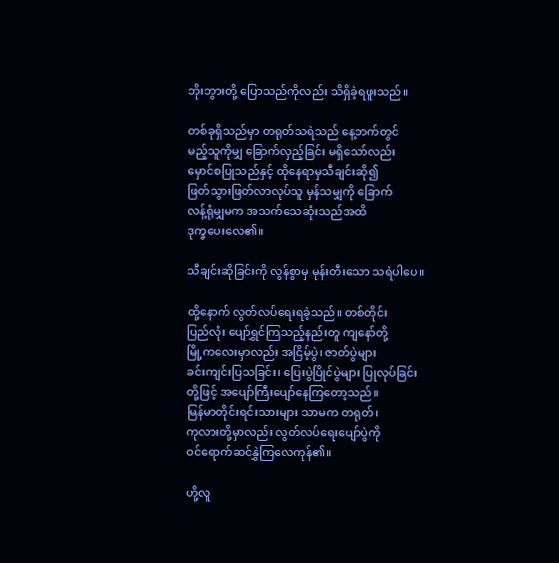ဘိုးဘွားတို့ ပြောသည်ကိုလည်း သိရှိခဲ့ရဖူးသည်။

တစ်ခုရှိသည်မှာ တရုတ်သရဲသည် နေ့ဘက်တွင်
မည့်သူကိုမျှ ခြောက်လှည့်ခြင်း မရှိသော်လည်း
မှောင်စပြုသည်နှင့် ထိုနေရာမှသီချင်းဆို၍
ဖြတ်သွားဖြတ်လာလုပ်သူ မှန်သမျှကို ခြောက်
လန့်ရုံမျှမက အသက်သေဆုံးသည်အထိ
ဒုက္ခပေးလေ၏။

သီချင်းဆိုခြင်းကို လွန်စွာမှ မုန်းတီးသော သရဲပါပေ။

ထို့နောက် လွတ်လပ်ရေးရခဲ့သည်။ တစ်တိုင်း
ပြည်လုံး ပျော်ရွှင်ကြသည့်နည်းတူ ကျနော်တို့
မြို့ကလေးမှာလည်း အငြိမ့်ပွဲ၊ ဇာတ်ပွဲများ
ခင်းကျင်းပြသခြင်း၊ ပြေးပွဲပြိုင်ပွဲများ ပြုလုပ်ခြင်း
တို့ဖြင့် အပျော်ကြီးပျော်နေကြတော့သည်။
မြန်မာတိုင်းရင်းသားများ သာမက တရုတ်၊
ကုလားတို့မှာလည်း လွတ်လပ်ရေးပျော်ပွဲကို
ဝင်ရောက်ဆင်နွှဲကြလေကုန်၏။

ဟို့လူ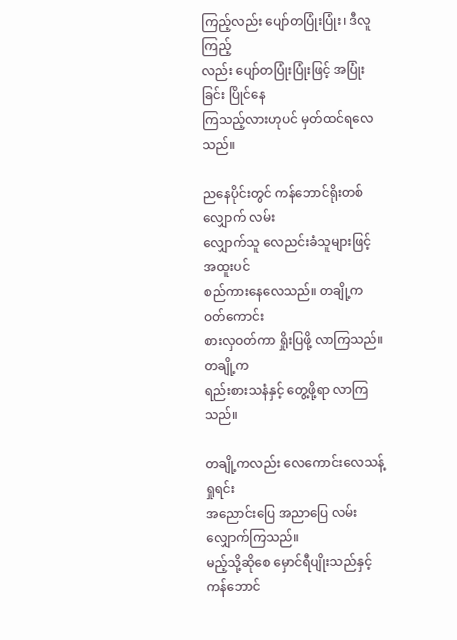ကြည့်လည်း ပျော်တပြုံးပြုံး၊ ဒီလူကြည့်
လည်း ပျော်တပြုံးပြုံးဖြင့် အပြုံးခြင်း ပြိုင်နေ
ကြသည့်လားဟုပင် မှတ်ထင်ရလေသည်။

ညနေပိုင်းတွင် ကန်ဘောင်ရိုးတစ်လျှောက် လမ်း
လျှောက်သူ လေညင်းခံသူများဖြင့် အထူးပင်
စည်ကားနေလေသည်။ တချို့က ဝတ်ကောင်း
စားလှဝတ်ကာ ရှိုးပြဖို့ လာကြသည်။ တချို့က
ရည်းစားသနံနှင့် တွေ့ဖို့ရာ လာကြသည်။

တချို့ကလည်း လေကောင်းလေသန့် ရှုရင်း
အညောင်းပြေ အညာပြေ လမ်းလျှောက်ကြသည်။
မည့်သို့ဆိုစေ မှောင်ရီပျိုးသည်နှင့် ကန်ဘောင်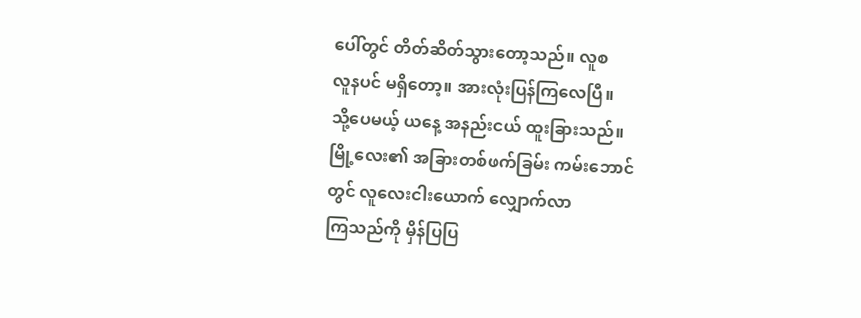ပေါ်တွင် တိတ်ဆိတ်သွားတော့သည်။ လူစ
လူနပင် မရှိတော့။ အားလုံးပြန်ကြလေပြီ။
သို့ပေမယ့် ယနေ့ အနည်းငယ် ထူးခြားသည်။
မြို့လေး၏ အခြားတစ်ဖက်ခြမ်း ကမ်းဘောင်
တွင် လူလေးငါးယောက် လျှောက်လာ
ကြသည်ကို မှိန်ပြပြ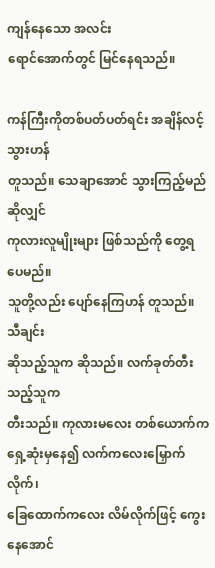ကျန်နေသော အလင်း
ရောင်အောက်တွင် မြင်နေရသည်။

ကန်ကြီးကိုတစ်ပတ်ပတ်ရင်း အချိန်လင့်သွားဟန်
တူသည်။ သေချာအောင် သွားကြည့်မည်ဆိုလျှင်
ကုလားလူမျိုးများ ဖြစ်သည်ကို တွေ့ရပေမည်။
သူတို့လည်း ပျော်နေကြဟန် တူသည်။ သီချင်း
ဆိုသည့်သူက ဆိုသည်။ လက်ခုတ်တီးသည့်သူက
တီးသည်။ ကုလားမလေး တစ်ယောက်က
ရှေ့ဆုံးမှနေ၍ လက်ကလေးမြှောက်လိုက်၊
ခြေထောက်ကလေး လိမ်လိုက်ဖြင့် ကွေးနေအောင်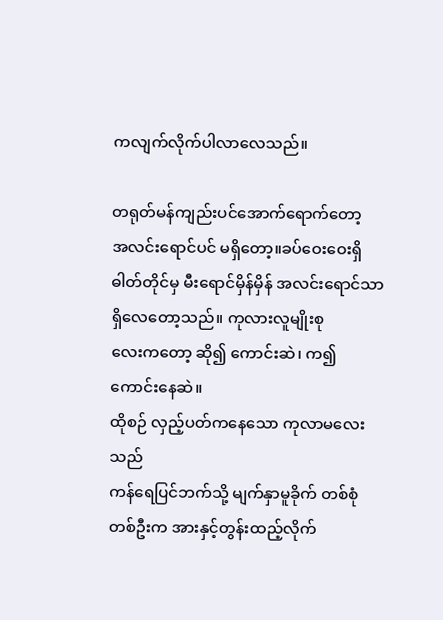ကလျက်လိုက်ပါလာလေသည်။

တရုတ်မန်ကျည်းပင်အောက်ရောက်တော့
အလင်းရောင်ပင် မရှိတော့။ခပ်ဝေးဝေးရှိ
ဓါတ်တိုင်မှ မီးရောင်မှိန်မှိန် အလင်းရောင်သာ
ရှိလေတော့သည်။ ကုလားလူမျိုးစု
လေးကတော့ ဆို၍ ကောင်းဆဲ၊ က၍ကောင်းနေဆဲ။
ထိုစဉ် လှည့်ပတ်ကနေသော ကုလာမလေးသည်
ကန်ရေပြင်ဘက်သို့ မျက်နှာမူခိုက် တစ်စုံ
တစ်ဦးက အားနှင့်တွန်းထည့်လိုက်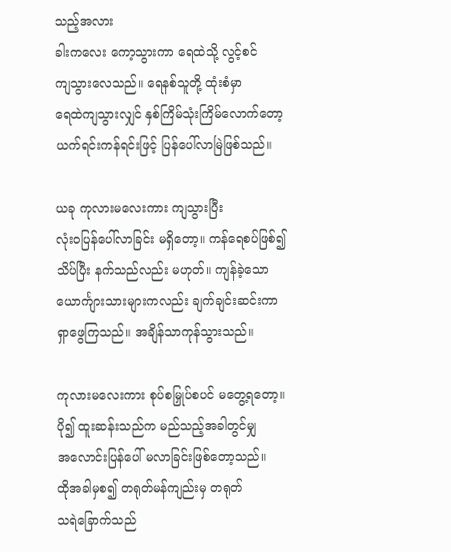သည့်အလား
ခါးကလေး ကော့သွားကာ ရေထဲသို့ လွင့်စင်
ကျသွားလေသည်။ ရေနစ်သူတို့ ထုံးစံမှာ
ရေထဲကျသွားလျှင် နှစ်ကြိမ်သုံးကြိမ်လောက်တော့
ယက်ရင်းကန်ရင်းဖြင့် ပြန်ပေါ်လာမြဲဖြစ်သည်။

ယခု ကုလားမလေးကား ကျသွားပြီး
လုံးဝပြန်ပေါ်လာခြင်း မရှိတော့။ ကန်ရေစပ်ဖြစ်၍
သိပ်ပြီး နက်သည်လည်း မဟုတ်။ ကျန်ခဲ့သော
ယောင်္ကျားသားများကလည်း ချက်ချင်းဆင်းကာ
ရှာဖွေကြသည်။ အချိန်သာကုန်သွားသည်။

ကုလားမလေးကား စုပ်စမြှုပ်စပင် မတွေ့ရတော့။
ပို၍ ထူးဆန်းသည်က မည်သည့်အခါတွင်မျှ
အလောင်းပြန်ပေါ် မလာခြင်းဖြစ်တော့သည်။
ထိုအခါမှစ၍ တရုတ်မန်ကျည်းမှ တရုတ်
သရဲခြောက်သည်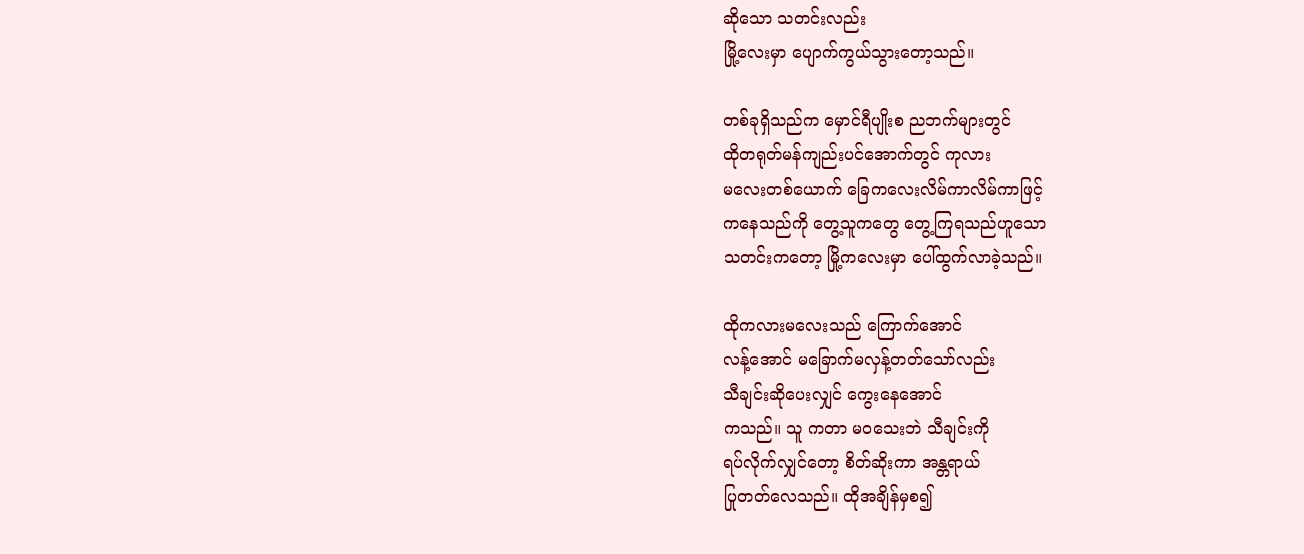ဆိုသော သတင်းလည်း
မြို့လေးမှာ ပျောက်ကွယ်သွားတော့သည်။

တစ်ခုရှိသည်က မှောင်ရီပျိုးစ ညဘက်များတွင်
ထိုတရုတ်မန်ကျည်းပင်အောက်တွင် ကုလား
မလေးတစ်ယောက် ခြေကလေးလိမ်ကာလိမ်ကာဖြင့်
ကနေသည်ကို တွေ့သူကတွေ တွေ့ကြရသည်ဟူသော
သတင်းကတော့ မြို့ကလေးမှာ ပေါ်ထွက်လာခဲ့သည်။

ထိုကလားမလေးသည် ကြောက်အောင်
လန့်အောင် မခြောက်မလှန့်တတ်သော်လည်း
သီချင်းဆိုပေးလျှင် ကွေးနေအောင်
ကသည်။ သူ ကတာ မဝသေးဘဲ သီချင်းကို
ရပ်လိုက်လျှင်တော့ စိတ်ဆိုးကာ အန္တရာယ်
ပြုတတ်လေသည်။ ထိုအချိန်မှစ၍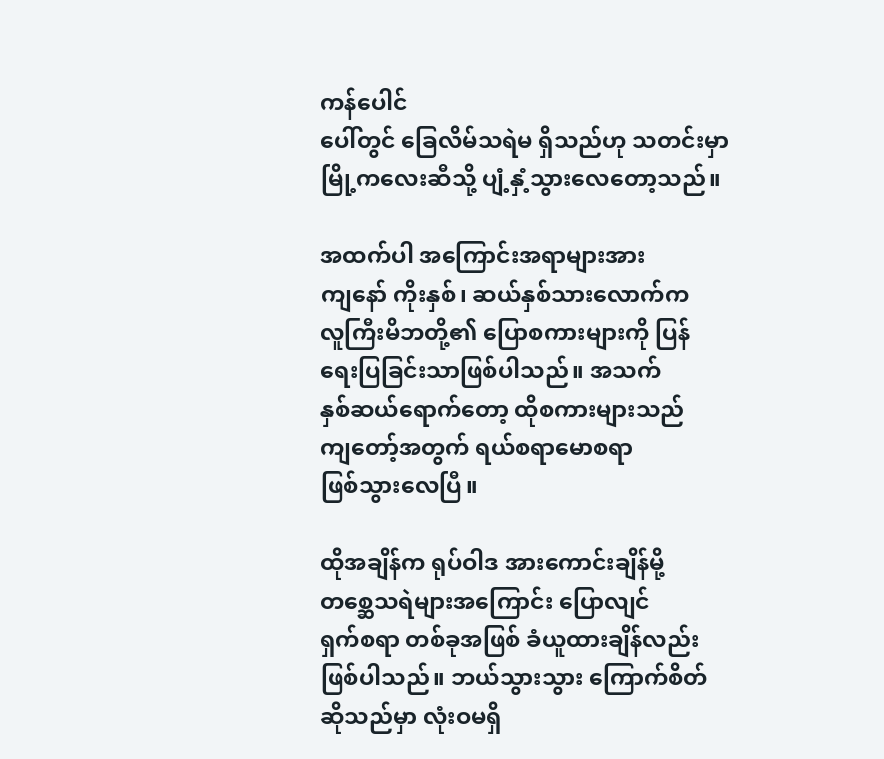ကန်ပေါင်
ပေါ်တွင် ခြေလိမ်သရဲမ ရှိသည်ဟု သတင်းမှာ
မြို့ကလေးဆီသို့ ပျံ့နှံ့သွားလေတော့သည်။

အထက်ပါ အကြောင်းအရာများအား
ကျနော် ကိုးနှစ်၊ ဆယ်နှစ်သားလောက်က
လူကြီးမိဘတို့၏ ပြောစကားများကို ပြန်
ရေးပြခြင်းသာဖြစ်ပါသည်။ အသက်
နှစ်ဆယ်ရောက်တော့ ထိုစကားများသည်
ကျတော့်အတွက် ရယ်စရာမောစရာ
ဖြစ်သွားလေပြီ။

ထိုအချိန်က ရုပ်ဝါဒ အားကောင်းချိန်မို့
တစ္ဆေသရဲများအကြောင်း ပြောလျင်
ရှက်စရာ တစ်ခုအဖြစ် ခံယူထားချိန်လည်း
ဖြစ်ပါသည်။ ဘယ်သွားသွား ကြောက်စိတ်
ဆိုသည်မှာ လုံးဝမရှိ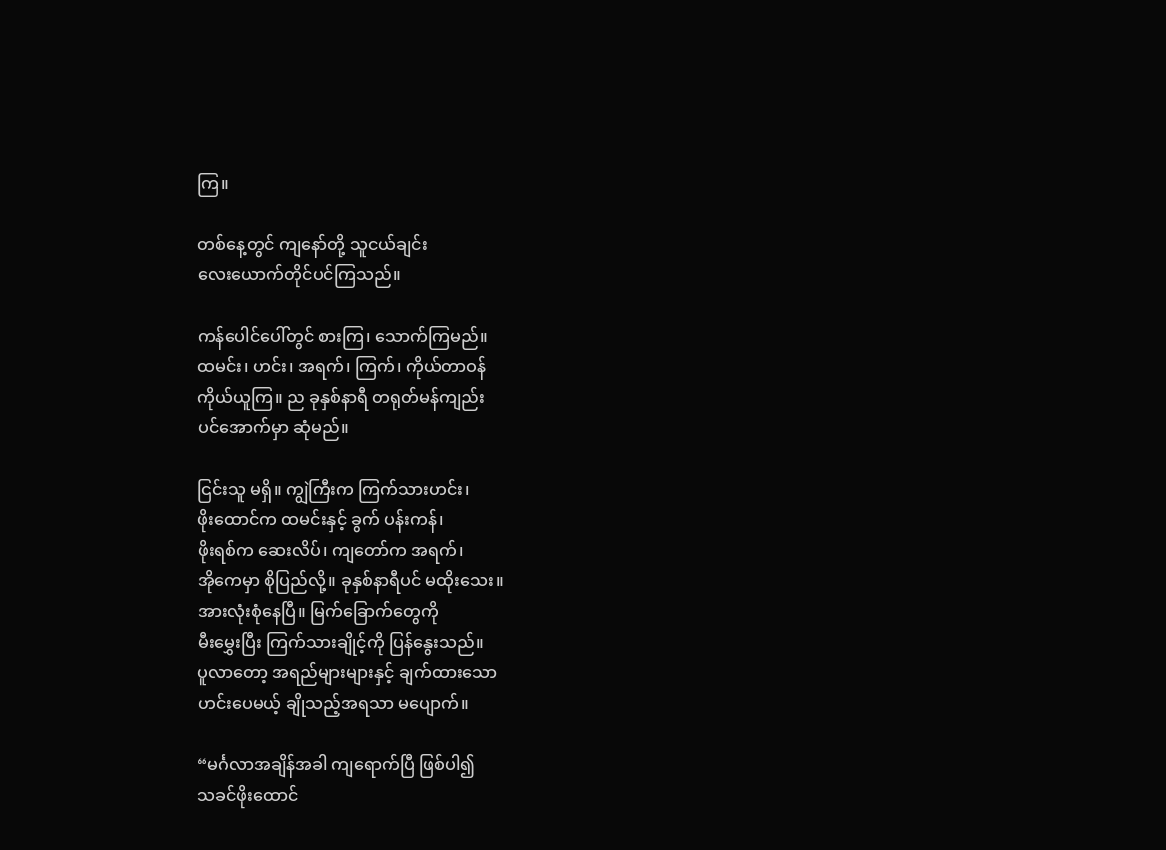ကြ။

တစ်နေ့တွင် ကျနော်တို့ သူငယ်ချင်း
လေးယောက်တိုင်ပင်ကြသည်။

ကန်ပေါင်ပေါ်တွင် စားကြ၊ သောက်ကြမည်။
ထမင်း၊ ဟင်း၊ အရက်၊ ကြက်၊ ကိုယ်တာဝန်
ကိုယ်ယူကြ။ ည ခုနှစ်နာရီ တရုတ်မန်ကျည်း
ပင်အောက်မှာ ဆုံမည်။

ငြင်းသူ မရှိ။ ကျွဲကြီးက ကြက်သားဟင်း၊
ဖိုးထောင်က ထမင်းနှင့် ခွက် ပန်းကန်၊
ဖိုးရစ်က ဆေးလိပ်၊ ကျတော်က အရက်၊
အိုကေမှာ စိုပြည်လို့။ ခုနှစ်နာရီပင် မထိုးသေး။
အားလုံးစုံနေပြီ။ မြက်ခြောက်တွေကို
မီးမွှေးပြီး ကြက်သားချိုင့်ကို ပြန်နွေးသည်။
ပူလာတော့ အရည်များများနှင့် ချက်ထားသော
ဟင်းပေမယ့် ချိုသည့်အရသာ မပျောက်။

“မင်္ဂလာအချိန်အခါ ကျရောက်ပြီ ဖြစ်ပါ၍
သခင်ဖိုးထောင်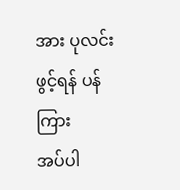အား ပုလင်းဖွင့်ရန် ပန်ကြား
အပ်ပါ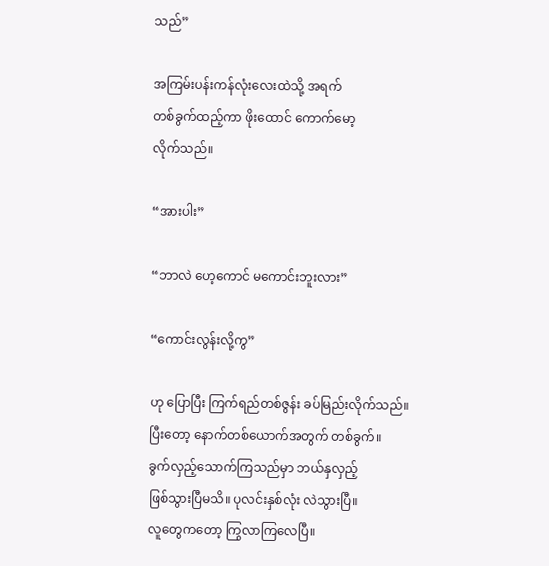သည်”

အကြမ်းပန်းကန်လုံးလေးထဲသို့ အရက်
တစ်ခွက်ထည့်ကာ ဖိုးထောင် ကောက်မော့
လိုက်သည်။

“အားပါး”

“ဘာလဲ ဟေ့ကောင် မကောင်းဘူးလား”

“ကောင်းလွန်းလို့ကွ”

ဟု ပြောပြီး ကြက်ရည်တစ်ဇွန်း ခပ်မြည်းလိုက်သည်။
ပြီးတော့ နောက်တစ်ယောက်အတွက် တစ်ခွက်။
ခွက်လှည့်သောက်ကြသည်မှာ ဘယ်နှလှည့်
ဖြစ်သွားပြီမသိ။ ပုလင်းနှစ်လုံး လဲသွားပြီ။
လူတွေကတော့ ကြွလာကြလေပြီ။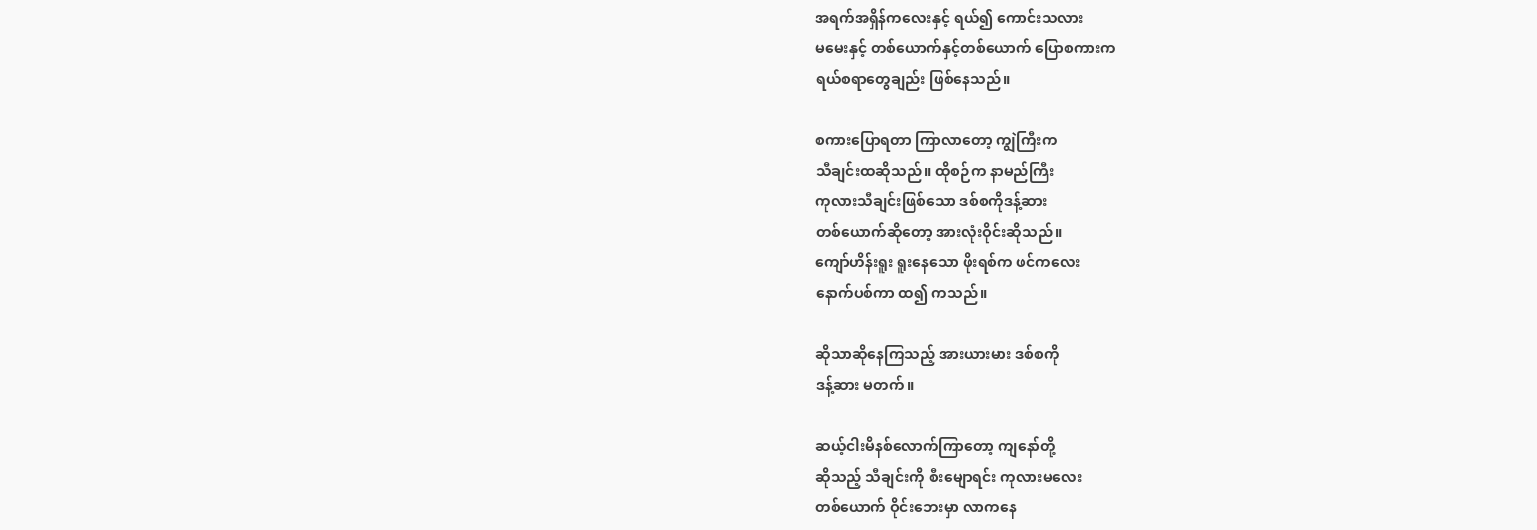အရက်အရှိန်ကလေးနှင့် ရယ်၍ ကောင်းသလား
မမေးနှင့် တစ်ယောက်နှင့်တစ်ယောက် ပြောစကားက
ရယ်စရာတွေချည်း ဖြစ်နေသည်။

စကားပြောရတာ ကြာလာတော့ ကျွဲကြီးက
သီချင်းထဆိုသည်။ ထိုစဉ်က နာမည်ကြီး
ကုလားသီချင်းဖြစ်သော ဒစ်စကိုဒန့်ဆား
တစ်ယောက်ဆိုတော့ အားလုံးဝိုင်းဆိုသည်။
ကျော်ဟိန်းရူး ရူးနေသော ဖိုးရစ်က ဖင်ကလေး
နောက်ပစ်ကာ ထ၍ ကသည်။

ဆိုသာဆိုနေကြသည့် အားယားမား ဒစ်စကို
ဒန့်ဆား မတက်။

ဆယ့်ငါးမိနစ်လောက်ကြာတော့ ကျနော်တို့
ဆိုသည့် သီချင်းကို စီးမျောရင်း ကုလားမလေး
တစ်ယောက် ဝိုင်းဘေးမှာ လာကနေ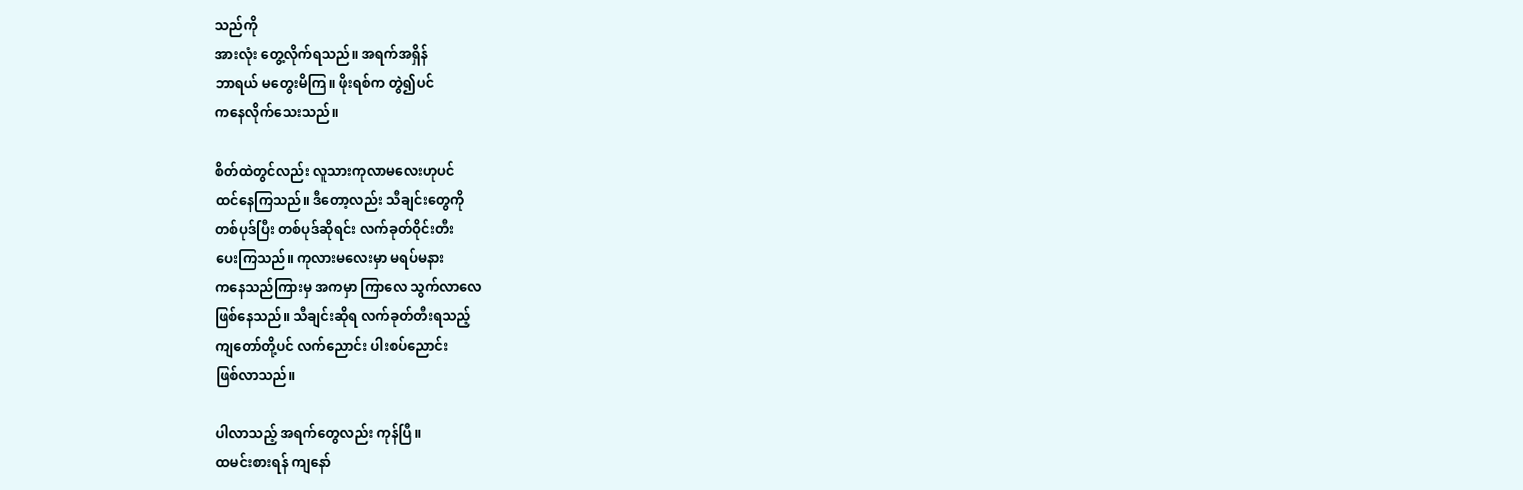သည်ကို
အားလုံး တွေ့လိုက်ရသည်။ အရက်အရှိန်
ဘာရယ် မတွေးမိကြ။ ဖိုးရစ်က တွဲ၍ပင်
ကနေလိုက်သေးသည်။

စိတ်ထဲတွင်လည်း လူသားကုလာမလေးဟုပင်
ထင်နေကြသည်။ ဒီတော့လည်း သီချင်းတွေကို
တစ်ပုဒ်ပြီး တစ်ပုဒ်ဆိုရင်း လက်ခုတ်ဝိုင်းတီး
ပေးကြသည်။ ကုလားမလေးမှာ မရပ်မနား
ကနေသည်ကြားမှ အကမှာ ကြာလေ သွက်လာလေ
ဖြစ်နေသည်။ သီချင်းဆိုရ လက်ခုတ်တီးရသည့်
ကျတော်တို့ပင် လက်ညောင်း ပါးစပ်ညောင်း
ဖြစ်လာသည်။

ပါလာသည့် အရက်တွေလည်း ကုန်ပြီ။
ထမင်းစားရန် ကျနော်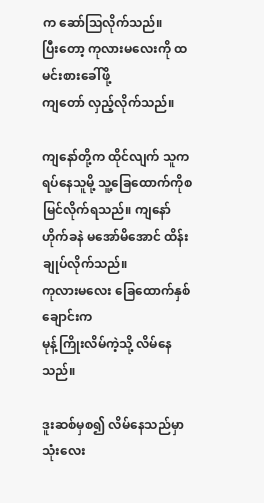က ဆော်သြလိုက်သည်။
ပြီးတော့ ကုလားမလေးကို ထမင်းစားခေါ်ဖို့
ကျတော် လှည့်လိုက်သည်။

ကျနော်တို့က ထိုင်လျက် သူက ရပ်နေသူမို့ သူ့ခြေထောက်ကိုစမြင်လိုက်ရသည်။ ကျနော်
ဟိုက်ခနဲ မအော်မိအောင် ထိန်းချုပ်လိုက်သည်။
ကုလားမလေး ခြေထောက်နှစ်ချောင်းက
မုန့်ကြိုးလိမ်ကဲ့သို့ လိမ်နေသည်။

ဒူးဆစ်မှစ၍ လိမ်နေသည်မှာ သုံးလေး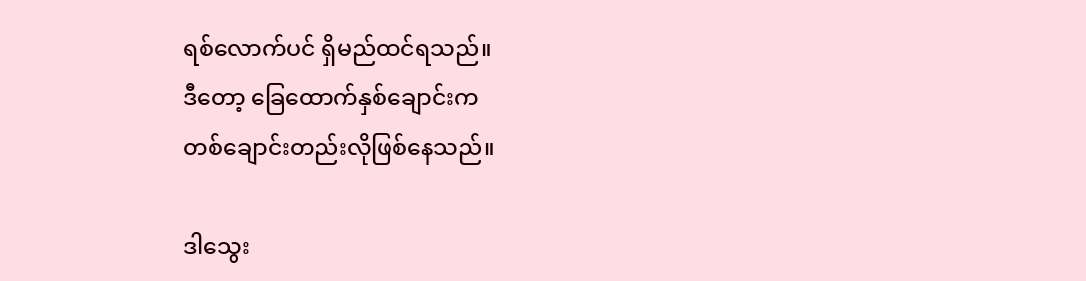ရစ်လောက်ပင် ရှိမည်ထင်ရသည်။
ဒီတော့ ခြေထောက်နှစ်ချောင်းက
တစ်ချောင်းတည်းလိုဖြစ်နေသည်။

ဒါသွေး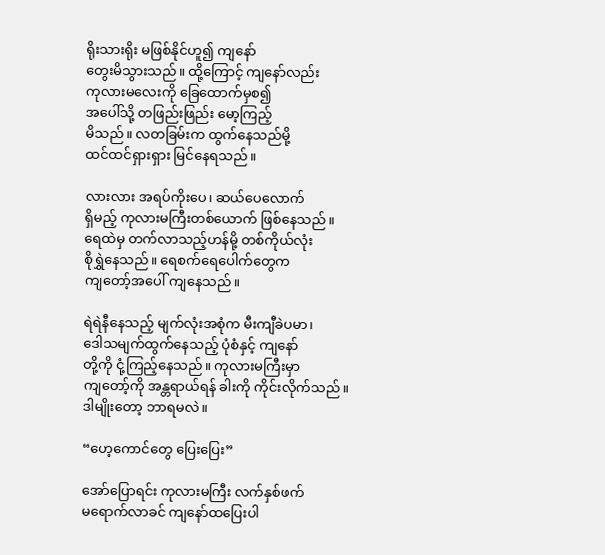ရိုးသားရိုး မဖြစ်နိုင်ဟူ၍ ကျနော်
တွေးမိသွားသည်။ ထို့ကြောင့် ကျနော်လည်း
ကုလားမလေးကို ခြေထောက်မှစ၍
အပေါ်သို့ တဖြည်းဖြည်း မော့ကြည့်
မိသည်။ လတခြမ်းက ထွက်နေသည်မို့
ထင်ထင်ရှားရှား မြင်နေရသည်။

လားလား အရပ်ကိုးပေ၊ ဆယ်ပေလောက်
ရှိမည့် ကုလားမကြီးတစ်ယောက် ဖြစ်နေသည်။
ရေထဲမှ တက်လာသည့်ဟန်မို့ တစ်ကိုယ်လုံး
စိုရွှဲနေသည်။ ရေစက်ရေပေါက်တွေက
ကျတော့်အပေါ် ကျနေသည်။

ရဲရဲနီနေသည့် မျက်လုံးအစုံက မီးကျီခဲပမာ၊
ဒေါသမျက်ထွက်နေသည့် ပုံစံနှင့် ကျနော်
တို့ကို ငုံ့ကြည့်နေသည်။ ကုလားမကြီးမှာ
ကျတော့်ကို အန္တရာယ်ရန် ခါးကို ကိုင်းလိုက်သည်။
ဒါမျိုးတော့ ဘာရမလဲ။

“ဟေ့ကောင်တွေ ပြေးပြေး”

အော်ပြောရင်း ကုလားမကြီး လက်နှစ်ဖက်
မရောက်လာခင် ကျနော်ထပြေးပါ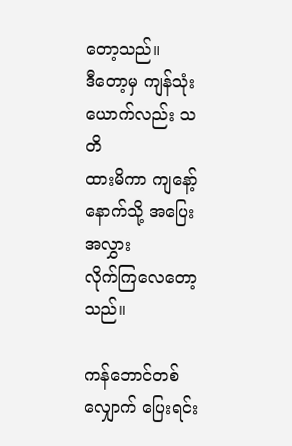တော့သည်။
ဒီတော့မှ ကျန်သုံးယောက်လည်း သတိ
ထားမိကာ ကျနော့်နောက်သို့ အပြေးအလွှား
လိုက်ကြလေတော့သည်။

ကန်ဘောင်တစ်လျှောက် ပြေးရင်း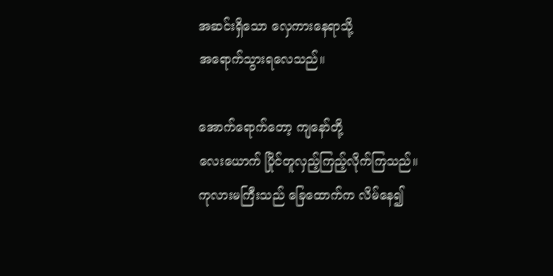အဆင်းရှိသော လှေကားနေရာသို့
အရောက်သွားရလေသည်။

အောက်ရောက်တော့ ကျနော်တို့
လေးယောက် ပြိုင်တူလှည့်ကြည့်လိုက်ကြသည်။
ကုလားမကြီးသည် ခြေထောက်က လိမ်နေ၍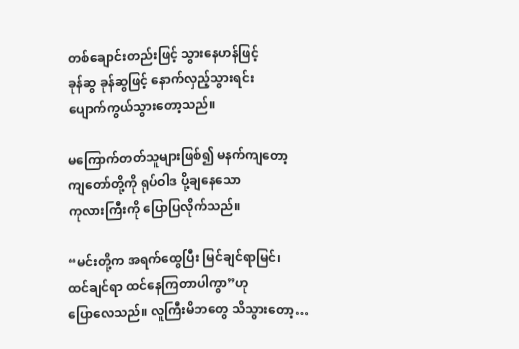တစ်ချောင်းတည်းဖြင့် သွားနေဟန်ဖြင့်
ခုန်ဆွ ခုန်ဆွဖြင့် နောက်လှည့်သွားရင်း
ပျောက်ကွယ်သွားတော့သည်။

မကြောက်တတ်သူများဖြစ်၍ မနက်ကျတော့
ကျတော်တို့ကို ရုပ်ဝါဒ ပို့ချနေသော
ကုလားကြီးကို ပြောပြလိုက်သည်။

“မင်းတို့က အရက်ထွေပြီး မြင်ချင်ရာမြင်၊
ထင်ချင်ရာ ထင်နေကြတာပါကွာ”ဟု
ပြောလေသည်။ လူကြီးမိဘတွေ သိသွားတော့…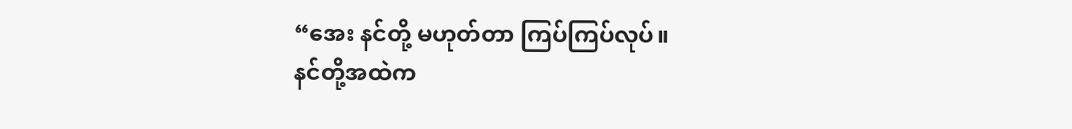“အေး နင်တို့ မဟုတ်တာ ကြပ်ကြပ်လုပ်။
နင်တို့အထဲက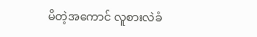မိတဲ့အကောင် လူစားလဲခံ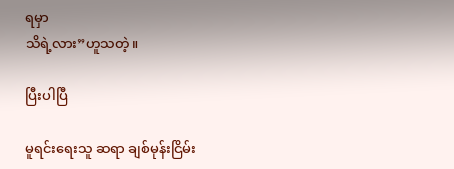ရမှာ
သိရဲ့လား”ဟူသတဲ့။

ပြီးပါပြီ

မူရင်းရေးသူ ဆရာ ချစ်မုန်းငြိမ်း